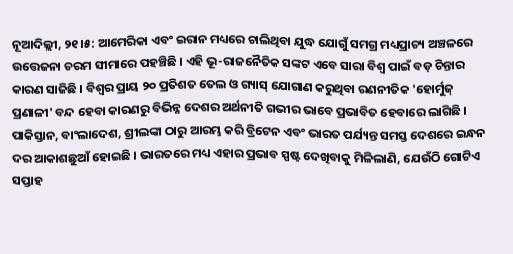ନୂଆଦିଲ୍ଲୀ, ୨୧।୫: ଆମେରିକା ଏବଂ ଇରାନ ମଧ୍ୟରେ ଚାଲିଥିବା ଯୁଦ୍ଧ ଯୋଗୁଁ ସମଗ୍ର ମଧ୍ୟପ୍ରାଚ୍ୟ ଅଞ୍ଚଳରେ ଉତ୍ତେଜନା ଚରମ ସୀମାରେ ପହଞ୍ଚିଛି । ଏହି ଭୂ-ରାଜନୈତିକ ସଙ୍କଟ ଏବେ ସାରା ବିଶ୍ୱ ପାଇଁ ବଡ଼ ଚିନ୍ତାର କାରଣ ସାଜିଛି । ବିଶ୍ୱର ପ୍ରାୟ ୨୦ ପ୍ରତିଶତ ତେଲ ଓ ଗ୍ୟାସ୍ ଯୋଗାଣ କରୁଥିବା ରଣନୀତିକ 'ହୋର୍ମୁଜ୍ ପ୍ରଣାଳୀ' ବନ୍ଦ ହେବା କାରଣରୁ ବିଭିନ୍ନ ଦେଶର ଅର୍ଥନୀତି ଗଭୀର ଭାବେ ପ୍ରଭାବିତ ହେବାରେ ଲାଗିଛି । ପାକିସ୍ତାନ, ବାଂଲାଦେଶ, ଶ୍ରୀଲଙ୍କା ଠାରୁ ଆରମ୍ଭ କରି ବ୍ରିଟେନ ଏବଂ ଭାରତ ପର୍ଯ୍ୟନ୍ତ ସମସ୍ତ ଦେଶରେ ଇନ୍ଧନ ଦର ଆକାଶଛୁଆଁ ହୋଇଛି । ଭାରତରେ ମଧ୍ୟ ଏହାର ପ୍ରଭାବ ସ୍ପଷ୍ଟ ଦେଖିବାକୁ ମିଳିଲାଣି, ଯେଉଁଠି ଗୋଟିଏ ସପ୍ତାହ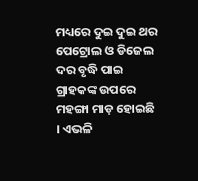ମଧ୍ୟରେ ଦୁଇ ଦୁଇ ଥର ପେଟ୍ରୋଲ ଓ ଡିଜେଲ ଦର ବୃଦ୍ଧି ପାଇ ଗ୍ରାହକଙ୍କ ଉପରେ ମହଙ୍ଗା ମାଡ଼ ହୋଇଛି । ଏଭଳି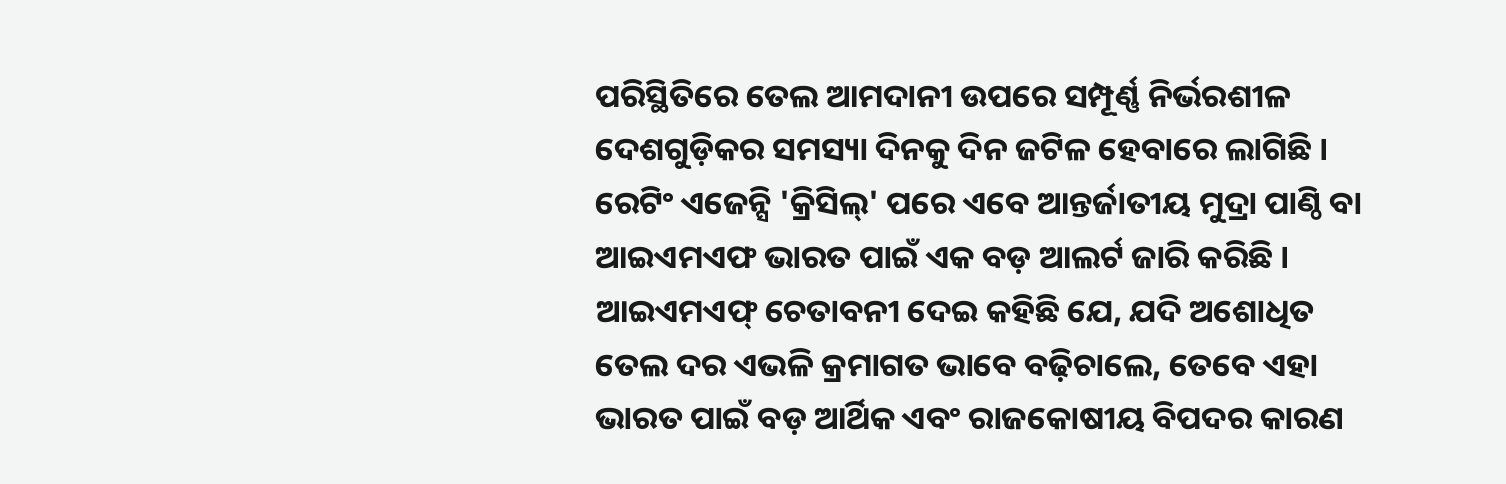ପରିସ୍ଥିତିରେ ତେଲ ଆମଦାନୀ ଉପରେ ସମ୍ପୂର୍ଣ୍ଣ ନିର୍ଭରଶୀଳ ଦେଶଗୁଡ଼ିକର ସମସ୍ୟା ଦିନକୁ ଦିନ ଜଟିଳ ହେବାରେ ଲାଗିଛି । ରେଟିଂ ଏଜେନ୍ସି 'କ୍ରିସିଲ୍' ପରେ ଏବେ ଆନ୍ତର୍ଜାତୀୟ ମୁଦ୍ରା ପାଣ୍ଠି ବା ଆଇଏମଏଫ ଭାରତ ପାଇଁ ଏକ ବଡ଼ ଆଲର୍ଟ ଜାରି କରିଛି । ଆଇଏମଏଫ୍ ଚେତାବନୀ ଦେଇ କହିଛି ଯେ, ଯଦି ଅଶୋଧିତ ତେଲ ଦର ଏଭଳି କ୍ରମାଗତ ଭାବେ ବଢ଼ିଚାଲେ, ତେବେ ଏହା ଭାରତ ପାଇଁ ବଡ଼ ଆର୍ଥିକ ଏବଂ ରାଜକୋଷୀୟ ବିପଦର କାରଣ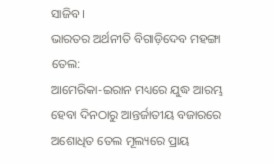ସାଜିବ ।
ଭାରତର ଅର୍ଥନୀତି ବିଗାଡ଼ିଦେବ ମହଙ୍ଗା ତେଲ:
ଆମେରିକା-ଇରାନ ମଧ୍ୟରେ ଯୁଦ୍ଧ ଆରମ୍ଭ ହେବା ଦିନଠାରୁ ଆନ୍ତର୍ଜାତୀୟ ବଜାରରେ ଅଶୋଧିତ ତେଲ ମୂଲ୍ୟରେ ପ୍ରାୟ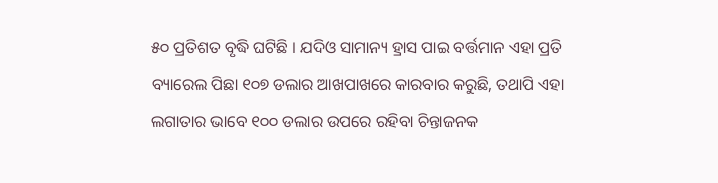୫୦ ପ୍ରତିଶତ ବୃଦ୍ଧି ଘଟିଛି । ଯଦିଓ ସାମାନ୍ୟ ହ୍ରାସ ପାଇ ବର୍ତ୍ତମାନ ଏହା ପ୍ରତି ବ୍ୟାରେଲ ପିଛା ୧୦୭ ଡଲାର ଆଖପାଖରେ କାରବାର କରୁଛି, ତଥାପି ଏହା ଲଗାତାର ଭାବେ ୧୦୦ ଡଲାର ଉପରେ ରହିବା ଚିନ୍ତାଜନକ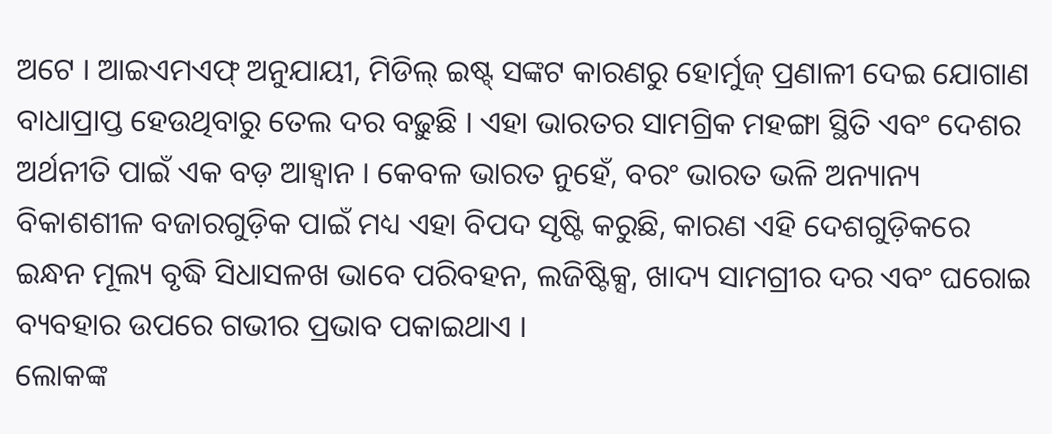ଅଟେ । ଆଇଏମଏଫ୍ ଅନୁଯାୟୀ, ମିଡିଲ୍ ଇଷ୍ଟ୍ ସଙ୍କଟ କାରଣରୁ ହୋର୍ମୁଜ୍ ପ୍ରଣାଳୀ ଦେଇ ଯୋଗାଣ ବାଧାପ୍ରାପ୍ତ ହେଉଥିବାରୁ ତେଲ ଦର ବଢ଼ୁଛି । ଏହା ଭାରତର ସାମଗ୍ରିକ ମହଙ୍ଗା ସ୍ଥିତି ଏବଂ ଦେଶର ଅର୍ଥନୀତି ପାଇଁ ଏକ ବଡ଼ ଆହ୍ୱାନ । କେବଳ ଭାରତ ନୁହେଁ, ବରଂ ଭାରତ ଭଳି ଅନ୍ୟାନ୍ୟ ବିକାଶଶୀଳ ବଜାରଗୁଡ଼ିକ ପାଇଁ ମଧ୍ୟ ଏହା ବିପଦ ସୃଷ୍ଟି କରୁଛି, କାରଣ ଏହି ଦେଶଗୁଡ଼ିକରେ ଇନ୍ଧନ ମୂଲ୍ୟ ବୃଦ୍ଧି ସିଧାସଳଖ ଭାବେ ପରିବହନ, ଲଜିଷ୍ଟିକ୍ସ, ଖାଦ୍ୟ ସାମଗ୍ରୀର ଦର ଏବଂ ଘରୋଇ ବ୍ୟବହାର ଉପରେ ଗଭୀର ପ୍ରଭାବ ପକାଇଥାଏ ।
ଲୋକଙ୍କ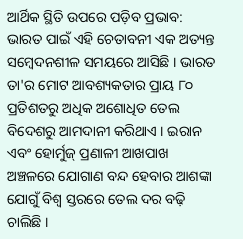ଆର୍ଥିକ ସ୍ଥିତି ଉପରେ ପଡ଼ିବ ପ୍ରଭାବ:
ଭାରତ ପାଇଁ ଏହି ଚେତାବନୀ ଏକ ଅତ୍ୟନ୍ତ ସମ୍ବେଦନଶୀଳ ସମୟରେ ଆସିଛି । ଭାରତ ତା'ର ମୋଟ ଆବଶ୍ୟକତାର ପ୍ରାୟ ୮୦ ପ୍ରତିଶତରୁ ଅଧିକ ଅଶୋଧିତ ତେଲ ବିଦେଶରୁ ଆମଦାନୀ କରିଥାଏ । ଇରାନ ଏବଂ ହୋର୍ମୁଜ୍ ପ୍ରଣାଳୀ ଆଖପାଖ ଅଞ୍ଚଳରେ ଯୋଗାଣ ବନ୍ଦ ହେବାର ଆଶଙ୍କା ଯୋଗୁଁ ବିଶ୍ୱ ସ୍ତରରେ ତେଲ ଦର ବଢ଼ି ଚାଲିଛି ।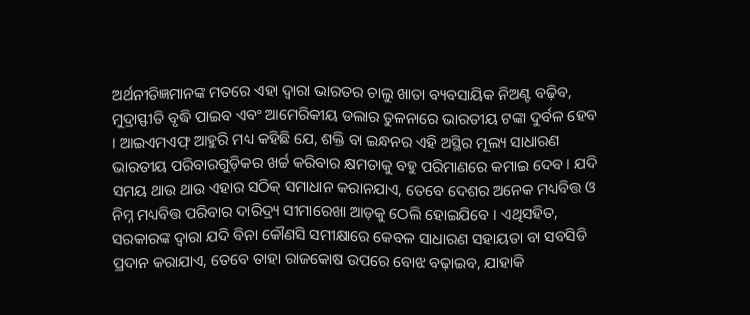ଅର୍ଥନୀତିଜ୍ଞମାନଙ୍କ ମତରେ ଏହା ଦ୍ୱାରା ଭାରତର ଚାଲୁ ଖାତା ବ୍ୟବସାୟିକ ନିଅଣ୍ଟ ବଢ଼ିବ, ମୁଦ୍ରାସ୍ଫୀତି ବୃଦ୍ଧି ପାଇବ ଏବଂ ଆମେରିକୀୟ ଡଲାର ତୁଳନାରେ ଭାରତୀୟ ଟଙ୍କା ଦୁର୍ବଳ ହେବ । ଆଇଏମଏଫ୍ ଆହୁରି ମଧ୍ୟ କହିଛି ଯେ, ଶକ୍ତି ବା ଇନ୍ଧନର ଏହି ଅସ୍ଥିର ମୂଲ୍ୟ ସାଧାରଣ ଭାରତୀୟ ପରିବାରଗୁଡ଼ିକର ଖର୍ଚ୍ଚ କରିବାର କ୍ଷମତାକୁ ବହୁ ପରିମାଣରେ କମାଇ ଦେବ । ଯଦି ସମୟ ଥାଉ ଥାଉ ଏହାର ସଠିକ୍ ସମାଧାନ କରାନଯାଏ, ତେବେ ଦେଶର ଅନେକ ମଧ୍ୟବିତ୍ତ ଓ ନିମ୍ନ ମଧ୍ୟବିତ୍ତ ପରିବାର ଦାରିଦ୍ର୍ୟ ସୀମାରେଖା ଆଡ଼କୁ ଠେଲି ହୋଇଯିବେ । ଏଥିସହିତ, ସରକାରଙ୍କ ଦ୍ୱାରା ଯଦି ବିନା କୌଣସି ସମୀକ୍ଷାରେ କେବଳ ସାଧାରଣ ସହାୟତା ବା ସବସିଡି ପ୍ରଦାନ କରାଯାଏ, ତେବେ ତାହା ରାଜକୋଷ ଉପରେ ବୋଝ ବଢ଼ାଇବ, ଯାହାକି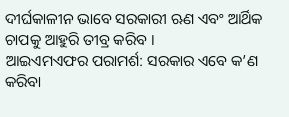ଦୀର୍ଘକାଳୀନ ଭାବେ ସରକାରୀ ଋଣ ଏବଂ ଆର୍ଥିକ ଚାପକୁ ଆହୁରି ତୀବ୍ର କରିବ ।
ଆଇଏମଏଫର ପରାମର୍ଶ: ସରକାର ଏବେ କ’ଣ କରିବା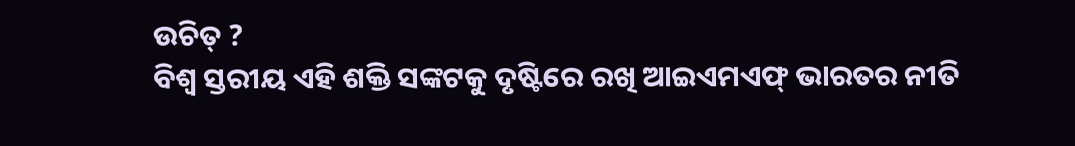ଉଚିତ୍ ?
ବିଶ୍ୱ ସ୍ତରୀୟ ଏହି ଶକ୍ତି ସଙ୍କଟକୁ ଦୃଷ୍ଟିରେ ରଖି ଆଇଏମଏଫ୍ ଭାରତର ନୀତି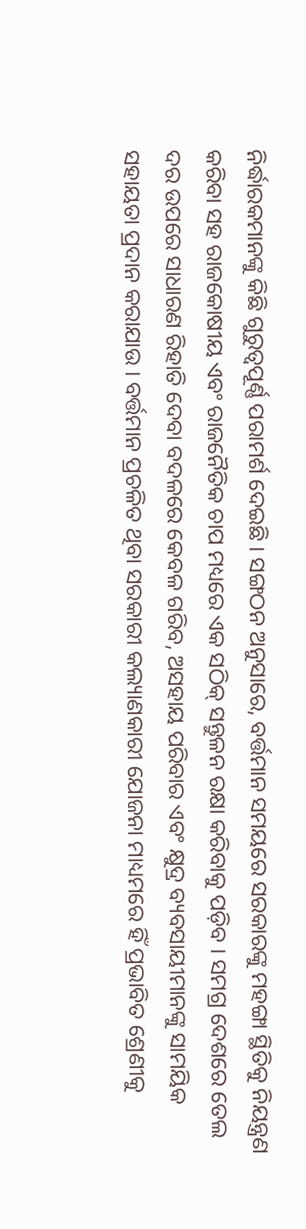ନିର୍ଦ୍ଧାରକମାନଙ୍କୁ କିଛି ଗୁରୁତ୍ୱପୂର୍ଣ୍ଣ ପରାମର୍ଶ ଦେଇଛି । ସଙ୍ଗଠନ ଅନୁସାରେ, ବର୍ତ୍ତମାନ ସମୟରେ ସରକାରଙ୍କୁ ମହଙ୍ଗା ସ୍ଥିତିକୁ ନିୟନ୍ତ୍ରଣ କରିବା ସହ ରାଜକୋଷୀୟ ଏବଂ ରାଜନୈତିକ ଚାପ ମଧ୍ୟରେ ଏକ ସଠିକ୍ ସନ୍ତୁଳନ ରକ୍ଷା କରିବାକୁ ପଡ଼ିବ । ସମଗ୍ର ଦେଶରେ ତେଲ ଦର ଉପରେ ସାଧାରଣ ରିହାତି ଦେବା ବଦଳରେ କେବଳ ଗରିବ, ଅସହାୟ ପରିବାର ଏବଂ କ୍ଷୁଦ୍ର ବ୍ୟବସାୟୀମାନଙ୍କୁ ସାମୟିକ ସହାୟତା ପ୍ରଦାନ କରାଯାଉ । ବର୍ତ୍ତମାନ ପ୍ରଚଳିତ ଥିବା ସରକାରୀ କଲ୍ୟାଣକାରୀ ଯୋଜନା ମାଧ୍ୟମରେ ହିଁ ପ୍ରଭାବିତ ଶ୍ରେଣୀକୁ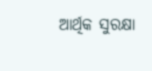ଆର୍ଥିକ ସୁରକ୍ଷା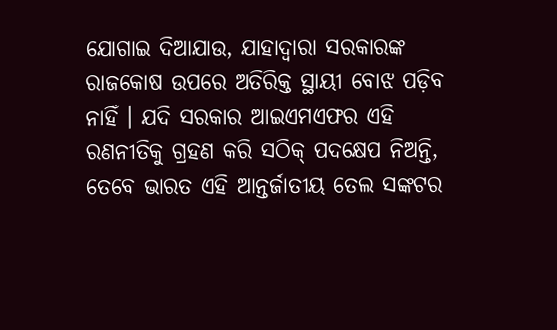ଯୋଗାଇ ଦିଆଯାଉ, ଯାହାଦ୍ୱାରା ସରକାରଙ୍କ ରାଜକୋଷ ଉପରେ ଅତିରିକ୍ତ ସ୍ଥାୟୀ ବୋଝ ପଡ଼ିବ ନାହିଁ । ଯଦି ସରକାର ଆଇଏମଏଫର ଏହି ରଣନୀତିକୁ ଗ୍ରହଣ କରି ସଠିକ୍ ପଦକ୍ଷେପ ନିଅନ୍ତି, ତେବେ ଭାରତ ଏହି ଆନ୍ତର୍ଜାତୀୟ ତେଲ ସଙ୍କଟର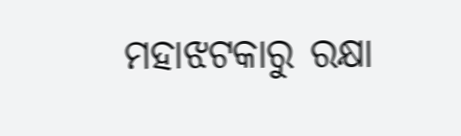ମହାଝଟକାରୁ ରକ୍ଷା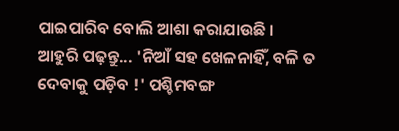ପାଇପାରିବ ବୋଲି ଆଶା କରାଯାଉଛି ।
ଆହୁରି ପଢ଼ନ୍ତୁ... 'ନିଆଁ ସହ ଖେଳନାହିଁ, ବଳି ତ ଦେବାକୁ ପଡ଼ିବ !' ପଶ୍ଚିମବଙ୍ଗ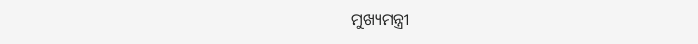ମୁଖ୍ୟମନ୍ତ୍ରୀ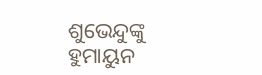ଶୁଭେନ୍ଦୁଙ୍କୁ ହୁମାୟୁନ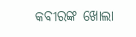କବୀରଙ୍କ ଖୋଲା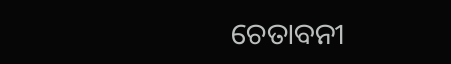ଚେତାବନୀ